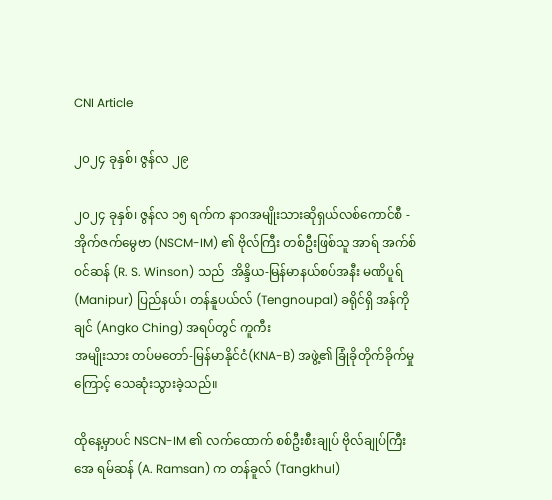CNI Article

၂၀၂၄ ခုနှစ်၊ ဇွန်လ ၂၉

၂၀၂၄ ခုနှစ်၊ ဇွန်လ ၁၅ ရက်က နာဂအမျိုးသားဆိုရှယ်လစ်ကောင်စီ - အိုက်ဇက်မွေဗာ (NSCM-IM) ၏ ဗိုလ်ကြီး တစ်ဦးဖြစ်သူ အာရ် အက်စ် ဝင်ဆန် (R. S. Winson) သည်  အိန္ဒိယ-မြန်မာနယ်စပ်အနီး မဏိပူရ်(Manipur) ပြည်နယ်၊ တန်နူပယ်လ် (Tengnoupal) ခရိုင်ရှိ အန်ကို ချင် (Angko Ching) အရပ်တွင် ကူကီး
အမျိုးသား တပ်မတော်-မြန်မာနိုင်ငံ(KNA-B) အဖွဲ့၏ ခြုံခိုတိုက်ခိုက်မှုကြောင့် သေဆုံးသွားခဲ့သည်။

ထိုနေ့မှာပင် NSCN-IM ၏ လက်ထောက် စစ်ဦးစီးချုပ် ဗိုလ်ချုပ်ကြီး အေ ရမ်ဆန် (A. Ramsan) က တန်ခူလ် (Tangkhul)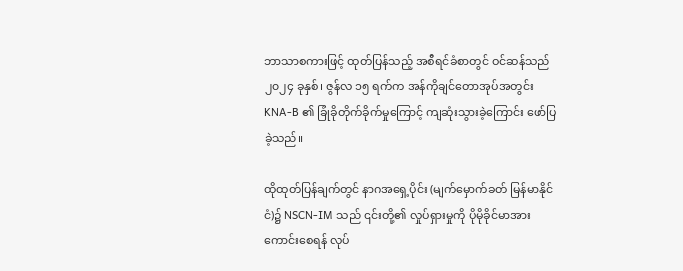ဘာသာစကားဖြင့် ထုတ်ပြန်သည့် အစီရင်ခံစာတွင် ဝင်ဆန်သည် ၂၀၂၄ ခုနှစ်၊ ဇွန်လ ၁၅ ရက်က အန်ကိုချင်တောအုပ်အတွင်း KNA-B ၏ ခြုံခိုတိုက်ခိုက်မှုကြောင့် ကျဆုံးသွားခဲ့ကြောင်း ဖော်ပြခဲ့သည်။

ထိုထုတ်ပြန်ချက်တွင် နာဂအရှေ့ပိုင်း (မျက်မှောက်ခတ် မြန်မာနိုင်ငံ)၌ NSCN-IM သည် ၎င်းတို့၏ လှုပ်ရှားမှုကို ပိုမိုခိုင်မာအားကောင်းစေရန် လုပ်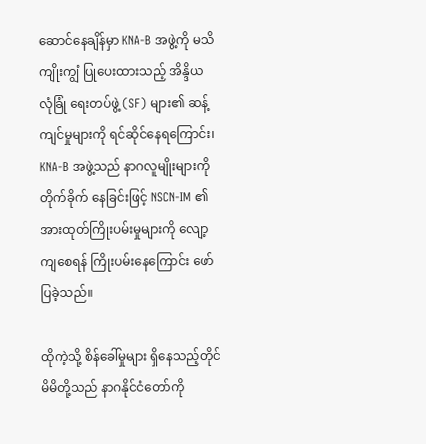ဆောင်နေချိန်မှာ KNA-B အဖွဲ့ကို မသိကျိုးကျွံ ပြုပေးထားသည့် အိန္ဒိယ လုံခြုံ ရေးတပ်ဖွဲ့ (SF) များ၏ ဆန့်ကျင်မှုများကို ရင်ဆိုင်နေရကြောင်း၊ KNA-B အဖွဲ့သည် နာဂလူမျိုးများကို တိုက်ခိုက် နေခြင်းဖြင့် NSCN-IM ၏ အားထုတ်ကြိုးပမ်းမှုများကို လျော့ကျစေရန် ကြိုးပမ်းနေကြောင်း ဖော်ပြခဲ့သည်။

ထိုကဲ့သို့ စိန်ခေါ်မှုများ ရှိနေသည့်တိုင် မိမိတို့သည် နာဂနိုင်ငံတော်ကို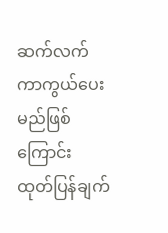ဆက်လက် ကာကွယ်ပေးမည်ဖြစ်ကြောင်း ထုတ်ပြန်ချက်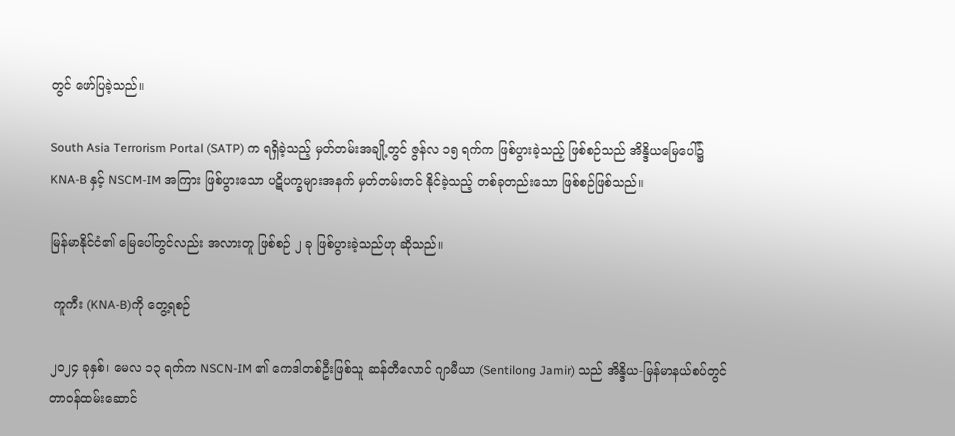တွင် ဖော်ပြခဲ့သည်။

South Asia Terrorism Portal (SATP) က ရရှိခဲ့သည့် မှတ်တမ်းအချို့တွင် ဇွန်လ ၁၅ ရက်က ဖြစ်ပွားခဲ့သည့် ဖြစ်စဉ်သည် အိန္ဒိယမြေပေါ်၌ KNA-B နှင့် NSCM-IM အကြား ဖြစ်ပွားသော ပဋိပက္ခများအနက် မှတ်တမ်းတင် နိုင်ခဲ့သည့် တစ်ခုတည်းသော ဖြစ်စဉ်ဖြစ်သည်။

မြန်မာနိုင်ငံ၏ မြေပေါ်တွင်လည်း အလားတူ ဖြစ်စဉ် ၂ ခု ဖြစ်ပွားခဲ့သည်ဟု ဆိုသည်။

 ကူကီး (KNA-B)ကို တွေ့ရစဉ်

၂၀၂၄ ခုနှစ်၊ မေလ ၁၃ ရက်က NSCN-IM ၏ ကေဒါတစ်ဦးဖြစ်သူ ဆန်တီလောင် ဂျာမီယာ (Sentilong Jamir) သည် အိန္ဒိယ-မြန်မာနယ်စပ်တွင် တာဝန်ထမ်းဆောင်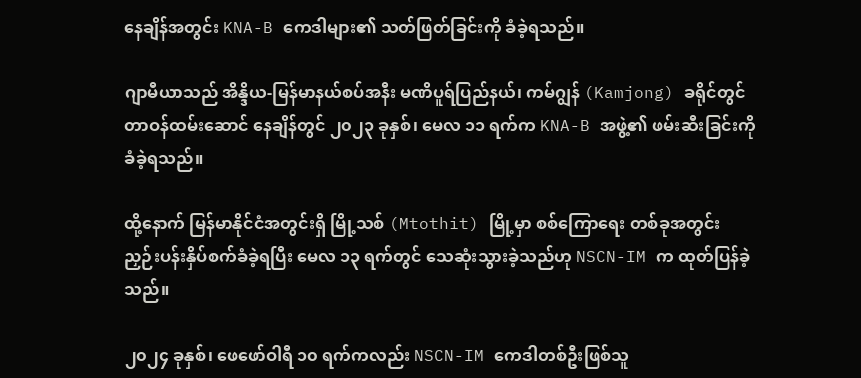နေချိန်အတွင်း KNA-B ကေဒါများ၏ သတ်ဖြတ်ခြင်းကို ခံခဲ့ရသည်။

ဂျာမီယာသည် အိန္ဒိယ-မြန်မာနယ်စပ်အနီး မဏိပူရ်ပြည်နယ်၊ ကမ်ဂျွန် (Kamjong) ခရိုင်တွင် တာဝန်ထမ်းဆောင် နေချိန်တွင် ၂၀၂၃ ခုနှစ်၊ မေလ ၁၁ ရက်က KNA-B အဖွဲ့၏ ဖမ်းဆီးခြင်းကို ခံခဲ့ရသည်။

ထို့နောက် မြန်မာနိုင်ငံအတွင်းရှိ မြို့သစ် (Mtothit) မြို့မှာ စစ်ကြောရေး တစ်ခုအတွင်း ညှဉ်းပန်းနှိပ်စက်ခံခဲ့ရပြီး မေလ ၁၃ ရက်တွင် သေဆုံးသွားခဲ့သည်ဟု NSCN-IM က ထုတ်ပြန်ခဲ့သည်။

၂၀၂၄ ခုနှစ်၊ ဖေဖော်ဝါရီ ၁၀ ရက်ကလည်း NSCN-IM ကေဒါတစ်ဦးဖြစ်သူ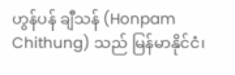ဟွန်ပန် ချီသန် (Honpam Chithung) သည် မြန်မာနိုင်ငံ၊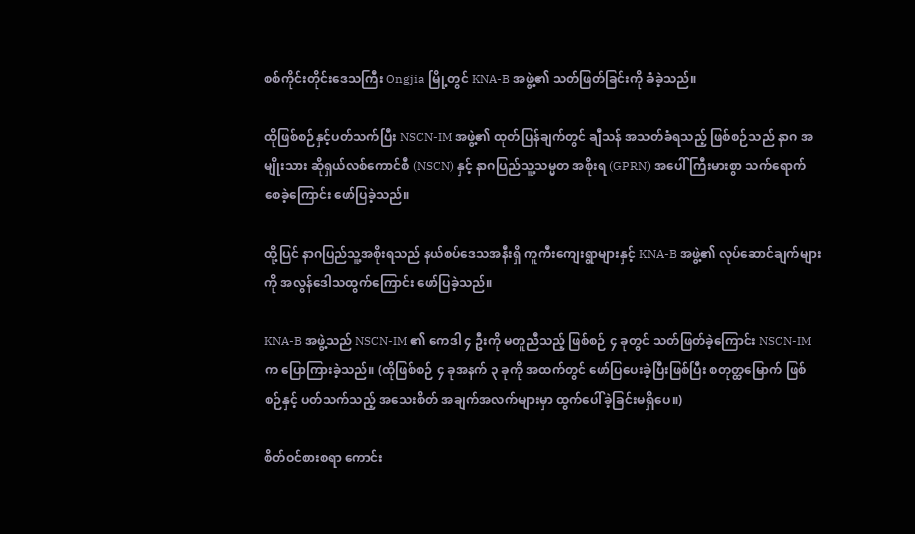စစ်ကိုင်းတိုင်းဒေသကြီး Ongjia မြို့တွင် KNA-B အဖွဲ့၏ သတ်ဖြတ်ခြင်းကို ခံခဲ့သည်။

ထိုဖြစ်စဉ်နှင့်ပတ်သက်ပြီး NSCN-IM အဖွဲ့၏ ထုတ်ပြန်ချက်တွင် ချီသန် အသတ်ခံရသည့် ဖြစ်စဉ်သည် နာဂ အမျိုးသား ဆိုရှယ်လစ်ကောင်စီ (NSCN) နှင့် နာဂပြည်သူ့သမ္မတ အစိုးရ (GPRN) အပေါ် ကြီးမားစွာ သက်ရောက် စေခဲ့ကြောင်း ဖော်ပြခဲ့သည်။

ထို့ပြင် နာဂပြည်သူ့အစိုးရသည် နယ်စပ်ဒေသအနီးရှိ ကူကီးကျေးရွာများနှင့် KNA-B အဖွဲ့၏ လုပ်ဆောင်ချက်များ ကို အလွန်ဒေါသထွက်ကြောင်း ဖော်ပြခဲ့သည်။

KNA-B အဖွဲ့သည် NSCN-IM ၏ ကေဒါ ၄ ဦးကို မတူညီသည့် ဖြစ်စဉ် ၄ ခုတွင် သတ်ဖြတ်ခဲ့ကြောင်း NSCN-IM က ပြောကြားခဲ့သည်။ (ထိုဖြစ်စဉ် ၄ ခုအနက် ၃ ခုကို အထက်တွင် ဖော်ပြပေးခဲ့ပြီးဖြစ်ပြီး စတုတ္ထမြောက် ဖြစ်စဉ်နှင့် ပတ်သက်သည့် အသေးစိတ် အချက်အလက်များမှာ ထွက်ပေါ်ခဲ့ခြင်းမရှိပေ။)

စိတ်ဝင်စားစရာ ကောင်း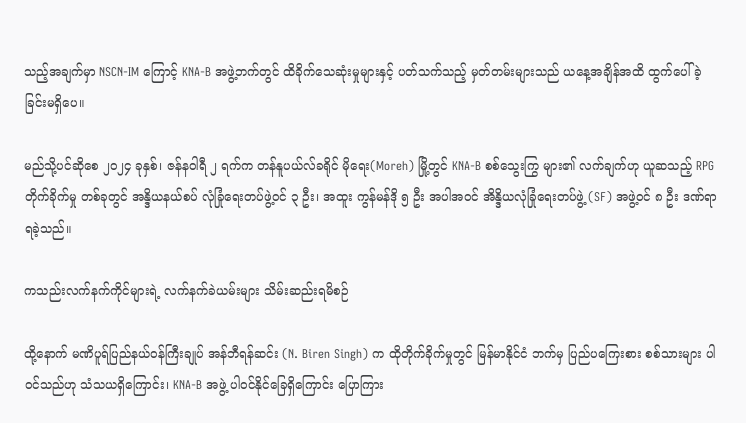သည့်အချက်မှာ NSCN-IM ကြောင့် KNA-B အဖွဲ့ဘက်တွင် ထိခိုက်သေဆုံးမှုများနှင့် ပတ်သက်သည့် မှတ်တမ်းများသည် ယနေ့အချိန်အထိ ထွက်ပေါ်ခဲ့ခြင်းမရှိပေ။

မည်သို့ပင်ဆိုစေ ၂၀၂၄ ခုနှစ်၊ ဇန်နဝါရီ ၂ ရက်က တန်နူပယ်လ်ခရိုင် မိုရေး(Moreh) မြို့တွင် KNA-B စစ်သွေးကြွ များ၏ လက်ချက်ဟု ယူဆသည့် RPG တိုက်ခိုက်မှု တစ်ခုတွင် အန္ဒိယနယ်စပ် လုံခြုံရေးတပ်ဖွဲ့ဝင် ၃ ဦး၊ အထူး ကွန်မန်ဒို ၅ ဦး အပါအဝင် အိန္ဒိယလုံခြုံရေးတပ်ဖွဲ့ (SF) အဖွဲ့ဝင် ၈ ဦး ဒဏ်ရာရခဲ့သည်။

ကသည်းလက်နက်ကိုင်များရဲ့ လက်နက်ခဲယမ်းများ သိမ်းဆည်းရမိစဉ်

ထို့နောက် မဏိပူရ်ပြည်နယ်ဝန်ကြီးချုပ် အန်ဘီရန်ဆင်း (N. Biren Singh) က ထိုတိုက်ခိုက်မှုတွင် မြန်မာနိုင်ငံ ဘက်မှ ပြည်ပကြေးစား စစ်သားများ ပါဝင်သည်ဟု သံသယရှိကြောင်း၊ KNA-B အဖွဲ့ ပါဝင်နိုင်ခြေရှိကြောင်း ပြောကြား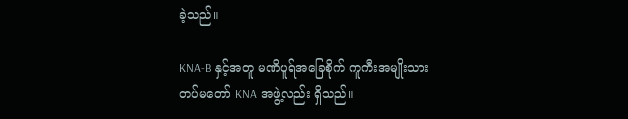ခဲ့သည်။

KNA-B နှင့်အတူ မဏိပူရ်အခြေစိုက် ကူကီးအမျိုးသားတပ်မတော် KNA အဖွဲ့လည်း ရှိသည်။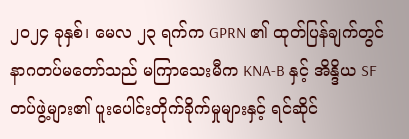၂၀၂၄ ခုနှစ်၊ မေလ ၂၃ ရက်က GPRN ၏ ထုတ်ပြန်ချက်တွင် နာဂတပ်မတော်သည် မကြာသေးမီက KNA-B နှင့် အိန္ဒိယ SF တပ်ဖွဲ့များ၏ ပူးပေါင်းတိုက်ခိုက်မှုများနှင့် ရင်ဆိုင်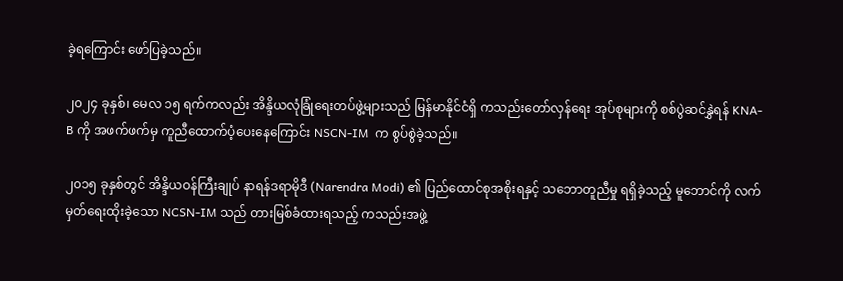ခဲ့ရကြောင်း ဖော်ပြခဲ့သည်။

၂၀၂၄ ခုနှစ်၊ မေလ ၁၅ ရက်ကလည်း အိန္ဒိယလုံခြုံရေးတပ်ဖွဲ့များသည် မြန်မာနိုင်ငံရှိ ကသည်းတော်လှန်ရေး အုပ်စုများကို စစ်ပွဲဆင်နွှဲရန် KNA-B ကို အဖက်ဖက်မှ ကူညီထောက်ပံ့ပေးနေကြောင်း NSCN-IM  က စွပ်စွဲခဲ့သည်။

၂၀၁၅ ခုနှစ်တွင် အိန္ဒိယဝန်ကြီးချုပ် နာရန်ဒရာမိုဒီ (Narendra Modi) ၏ ပြည်ထောင်စုအစိုးရနှင့် သဘောတူညီမှု ရရှိခဲ့သည့် မူဘောင်ကို လက်မှတ်ရေးထိုးခဲ့သော NCSN-IM သည် တားမြစ်ခံထားရသည့် ကသည်းအဖွဲ့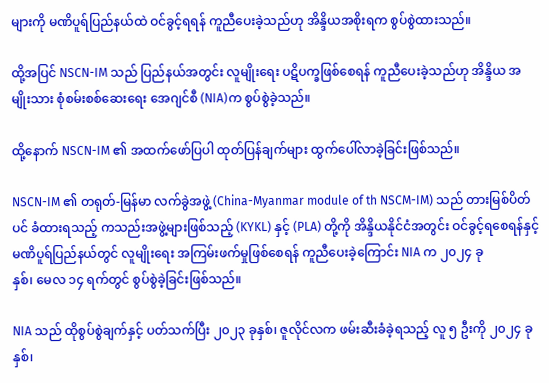များကို မဏိပူရ်ပြည်နယ်ထဲ ဝင်ခွင့်ရရန် ကူညီပေးခဲ့သည်ဟု အိန္ဒိယအစိုးရက စွပ်စွဲထားသည်။

ထို့အပြင် NSCN-IM သည် ပြည်နယ်အတွင်း လူမျိုးရေး ပဋိပက္ခဖြစ်စေရန် ကူညီပေးခဲ့သည်ဟု အိန္ဒိယ အမျိုးသား စုံစမ်းစစ်ဆေးရေး အေဂျင်စီ (NIA)က စွပ်စွဲခဲ့သည်။

ထို့နောက် NSCN-IM ၏ အထက်ဖော်ပြပါ ထုတ်ပြန်ချက်များ ထွက်ပေါ်လာခဲ့ခြင်းဖြစ်သည်။

NSCN-IM ၏ တရုတ်-မြန်မာ လက်ခွဲအဖွဲ့ (China-Myanmar module of th NSCM-IM) သည် တားမြစ်ပိတ်ပင် ခံထားရသည့် ကသည်းအဖွဲ့များဖြစ်သည့် (KYKL) နှင့် (PLA) တို့ကို အိန္ဒိယနိုင်ငံအတွင်း ဝင်ခွင့်ရစေရန်နှင့် မဏိပူရ်ပြည်နယ်တွင် လူမျိုးရေး အကြမ်းဖက်မှုဖြစ်စေရန် ကူညီပေးခဲ့ကြောင်း NIA က ၂၀၂၄ ခု
နှစ်၊ မေလ ၁၄ ရက်တွင် စွပ်စွဲခဲ့ခြင်းဖြစ်သည်။

NIA သည် ထိုစွပ်စွဲချက်နှင့် ပတ်သက်ပြီး ၂၀၂၃ ခုနှစ်၊ ဇူလိုင်လက ဖမ်းဆီးခံခဲ့ရသည့် လူ ၅ ဦးကို ၂၀၂၄ ခုနှစ်၊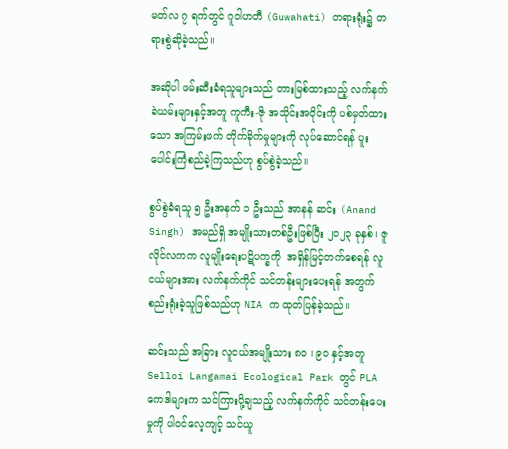မတ်လ ၇ ရက်တွင် ဂူဝါဟတီ (Guwahati) တရားရုံး၌ တရားစွဲဆိုခဲ့သည်။

အဆိုပါ ဖမ်းဆီးခံရသူများသည် တားမြစ်ထားသည့် လက်နက်ခဲယမ်းများနှင့်အတူ ကူကီး-ဇို အသိုင်းအဝိုင်းကို ပစ်မှတ်ထားသော အကြမ်းဖက် တိုက်ခိုက်မှုများကို လုပ်ဆောင်ရန် ပူးပေါင်းကြံစည်ခဲ့ကြသည်ဟု စွပ်စွဲခဲ့သည်။

စွပ်စွဲခံရသူ ၅ ဦးအနက် ၁ ဦးသည် အာနန် ဆင်း (Anand Singh) အမည်ရှိ အမျိုးသားတစ်ဦးဖြစ်ပြီး ၂၀၂၃ ခုနှစ်၊ ဇူလိုင်လကက လူမျိုးရေးပဋိပက္ခကို  အရှိန်မြင့်တက်စေရန် လူငယ်များအား လက်နက်ကိုင် သင်တန်းများပေးရန် အတွက် စည်းရုံးခဲ့သူဖြစ်သည်ဟု NIA က ထုတ်ပြန်ခဲ့သည်။

ဆင်းသည် အခြား လူငယ်အမျိုးသား ၈၀ ၊ ၉၀ နှင့်အတူ Selloi Langamai Ecological Park တွင် PLA ကေဒါများက သင်ကြားပို့ချသည့် လက်နက်ကိုင် သင်တန်းပေးမှုကို ပါဝင်လေ့ကျင့် သင်ယူ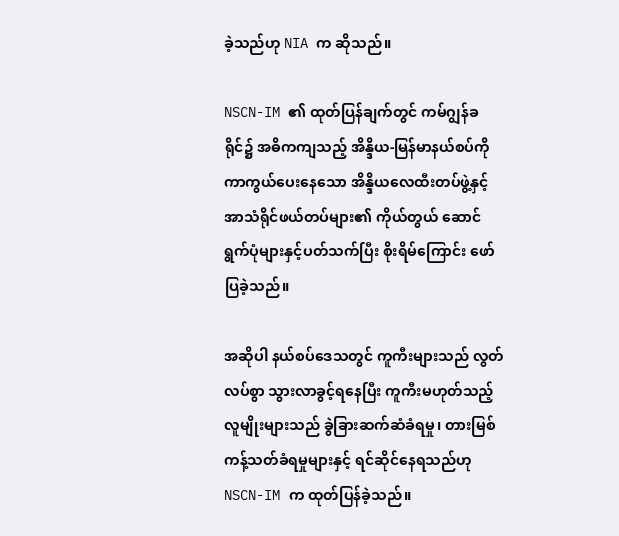ခဲ့သည်ဟု NIA က ဆိုသည်။

NSCN-IM ၏ ထုတ်ပြန်ချက်တွင် ကမ်ဂျွန်ခရိုင်၌ အဓိကကျသည့် အိန္ဒိယ-မြန်မာနယ်စပ်ကို ကာကွယ်ပေးနေသော အိန္ဒိယလေထီးတပ်ဖွဲ့နှင့် အာသံရိုင်ဖယ်တပ်များ၏ ကိုယ်တွယ် ဆောင်ရွက်ပုံများနှင့်ပတ်သက်ပြီး စိုးရိမ်ကြောင်း ဖော်ပြခဲ့သည်။

အဆိုပါ နယ်စပ်ဒေသတွင် ကူကီးများသည် လွတ်လပ်စွာ သွားလာခွင့်ရနေပြီး ကူကီးမဟုတ်သည့် လူမျိုးများသည် ခွဲခြားဆက်ဆံခံရမှု၊ တားမြစ်ကန့်သတ်ခံရမှုများနှင့် ရင်ဆိုင်နေရသည်ဟု NSCN-IM က ထုတ်ပြန်ခဲ့သည်။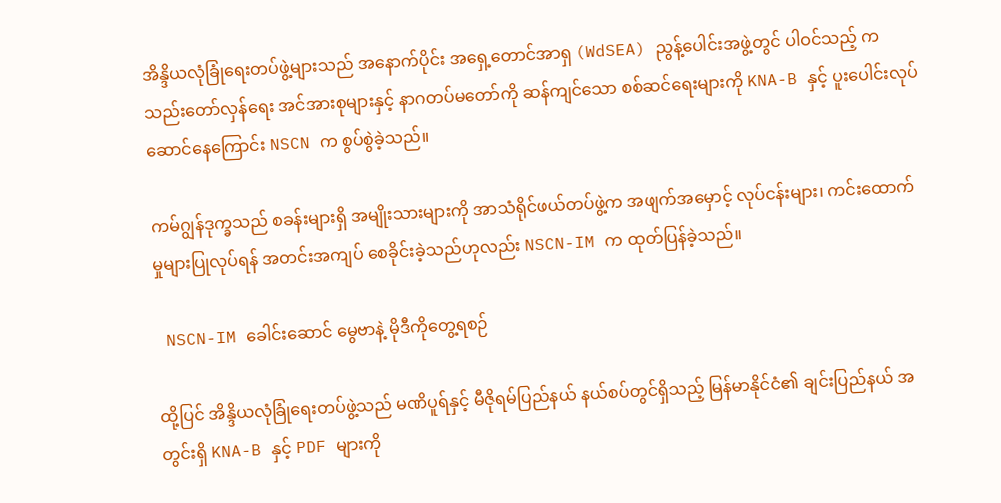အိန္ဒိယလုံခြုံရေးတပ်ဖွဲ့များသည် အနောက်ပိုင်း အရှေ့တောင်အာရှ (WdSEA) ညွန့်ပေါင်းအဖွဲ့တွင် ပါဝင်သည့် ကသည်းတော်လှန်ရေး အင်အားစုများနှင့် နာဂတပ်မတော်ကို ဆန်ကျင်သော စစ်ဆင်ရေးများကို KNA-B နှင့် ပူးပေါင်းလုပ်ဆောင်နေကြောင်း NSCN က စွပ်စွဲခဲ့သည်။

ကမ်ဂျွန်ဒုက္ခသည် စခန်းများရှိ အမျိုးသားများကို အာသံရိုင်ဖယ်တပ်ဖွဲ့က အဖျက်အမှောင့် လုပ်ငန်းများ၊ ကင်းထောက်မှုများပြုလုပ်ရန် အတင်းအကျပ် စေခိုင်းခဲ့သည်ဟုလည်း NSCN-IM က ထုတ်ပြန်ခဲ့သည်။

 NSCN-IM ခေါင်းဆောင် မွေဗာနဲ့ မိုဒီကိုတွေ့ရစဉ်

ထို့ပြင် အိန္ဒိယလုံခြုံရေးတပ်ဖွဲ့သည် မဏိပူရ်နှင့် မီဇိုရမ်ပြည်နယ် နယ်စပ်တွင်ရှိသည့် မြန်မာနိုင်ငံ၏ ချင်းပြည်နယ် အတွင်းရှိ KNA-B နှင့် PDF များကို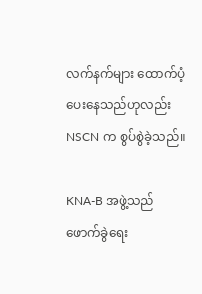လက်နက်များ ထောက်ပံ့ပေးနေသည်ဟုလည်း NSCN က စွပ်စွဲခဲ့သည်။

KNA-B အဖွဲ့သည် ဖောက်ခွဲရေး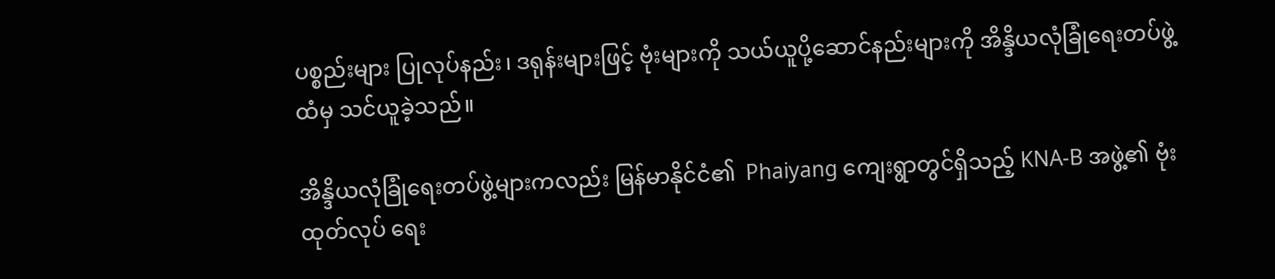ပစ္စည်းများ ပြုလုပ်နည်း၊ ဒရုန်းများဖြင့် ဗုံးများကို သယ်ယူပို့ဆောင်နည်းများကို အိန္ဒိယလုံခြုံရေးတပ်ဖွဲ့ထံမှ သင်ယူခဲ့သည်။

အိန္ဒိယလုံခြုံရေးတပ်ဖွဲ့များကလည်း မြန်မာနိုင်ငံ၏  Phaiyang ကျေးရွာတွင်ရှိသည့် KNA-B အဖွဲ့၏ ဗုံးထုတ်လုပ် ရေး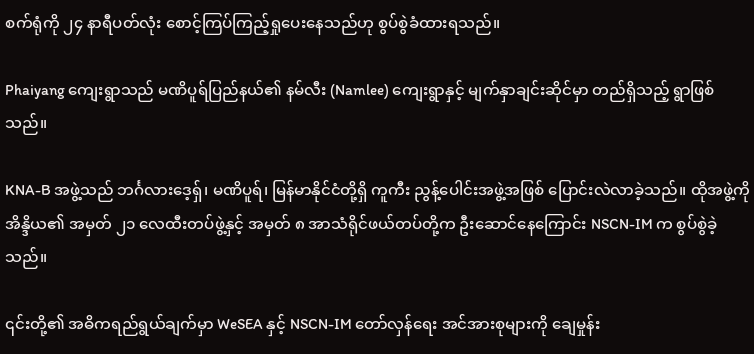စက်ရုံကို ၂၄ နာရီပတ်လုံး စောင့်ကြပ်ကြည့်ရှုပေးနေသည်ဟု စွပ်စွဲခံထားရသည်။

Phaiyang ကျေးရွာသည် မဏိပူရ်ပြည်နယ်၏ နမ်လီး (Namlee) ကျေးရွာနှင့် မျက်နှာချင်းဆိုင်မှာ တည်ရှိသည့် ရွာဖြစ်သည်။

KNA-B အဖွဲ့သည် ဘင်္ဂလားဒေ့ရှ်၊ မဏိပူရ်၊ မြန်မာနိုင်ငံတို့ရှိ ကူကီး ညွန့်ပေါင်းအဖွဲ့အဖြစ် ပြောင်းလဲလာခဲ့သည်။ ထိုအဖွဲ့ကို အိန္ဒိယ၏ အမှတ် ၂၁ လေထီးတပ်ဖွဲ့နှင့် အမှတ် ၈ အာသံရိုင်ဖယ်တပ်တို့က ဦးဆောင်နေကြောင်း NSCN-IM က စွပ်စွဲခဲ့သည်။

၎င်းတို့၏ အဓိကရည်ရွယ်ချက်မှာ WeSEA နှင့် NSCN-IM တော်လှန်ရေး အင်အားစုများကို ချေမှုန်း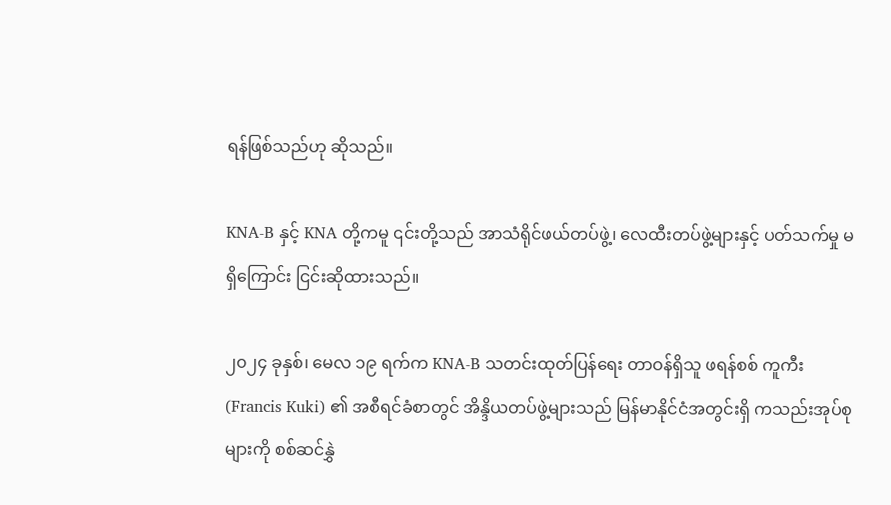ရန်ဖြစ်သည်ဟု ဆိုသည်။

KNA-B နှင့် KNA တို့ကမူ ၎င်းတို့သည် အာသံရိုင်ဖယ်တပ်ဖွဲ့၊ လေထီးတပ်ဖွဲ့များနှင့် ပတ်သက်မှု မရှိကြောင်း ငြင်းဆိုထားသည်။

၂၀၂၄ ခုနှစ်၊ မေလ ၁၉ ရက်က KNA-B သတင်းထုတ်ပြန်ရေး တာဝန်ရှိသူ ဖရန်စစ် ကူကီး (Francis Kuki) ၏ အစီရင်ခံစာတွင် အိန္ဒိယတပ်ဖွဲ့များသည် မြန်မာနိုင်ငံအတွင်းရှိ ကသည်းအုပ်စုများကို စစ်ဆင်နွှဲ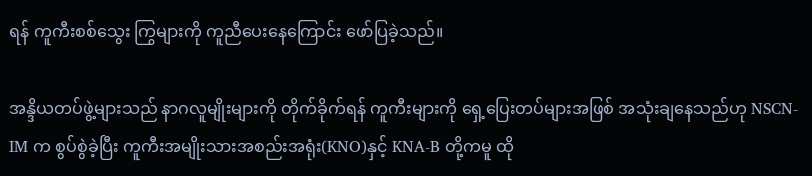ရန် ကူကီးစစ်သွေး ကြွများကို ကူညီပေးနေကြောင်း ဖော်ပြခဲ့သည်။

အန္ဒိယတပ်ဖွဲ့များသည် နာဂလူမျိုးများကို တိုက်ခိုက်ရန် ကူကီးများကို ရှေ့ပြေးတပ်များအဖြစ် အသုံးချနေသည်ဟု NSCN-IM က စွပ်စွဲခဲ့ပြီး ကူကီးအမျိုးသားအစည်းအရုံး(KNO)နှင့် KNA-B တို့ကမူ ထို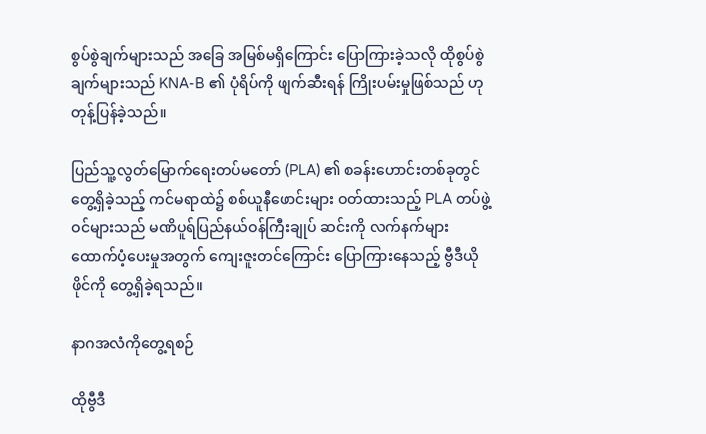စွပ်စွဲချက်များသည် အခြေ အမြစ်မရှိကြောင်း ပြောကြားခဲ့သလို ထိုစွပ်စွဲချက်များသည် KNA-B ၏ ပုံရိပ်ကို ဖျက်ဆီးရန် ကြိုးပမ်းမှုဖြစ်သည် ဟု တုန့်ပြန်ခဲ့သည်။

ပြည်သူ့လွတ်မြောက်ရေးတပ်မတော် (PLA) ၏ စခန်းဟောင်းတစ်ခုတွင် တွေ့ရှိခဲ့သည့် ကင်မရာထဲ၌ စစ်ယူနီဖောင်းများ ဝတ်ထားသည့် PLA တပ်ဖွဲ့ဝင်များသည် မဏိပူရ်ပြည်နယ်ဝန်ကြီးချုပ် ဆင်းကို လက်နက်များ ထောက်ပံ့ပေးမှုအတွက် ကျေးဇူးတင်ကြောင်း ပြောကြားနေသည့် ဗွီဒီယိုဖိုင်ကို တွေ့ရှိခဲ့ရသည်။

နာဂအလံကိုတွေ့ရစဉ်

ထိုဗွီဒီ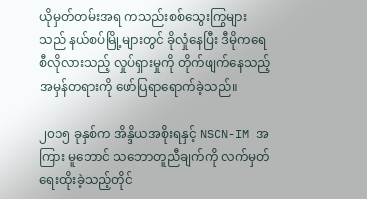ယိုမှတ်တမ်းအရ ကသည်းစစ်သွေးကြွများသည် နယ်စပ်မြို့များတွင် ခိုလှုံနေပြီး ဒီမိုကရေစီလိုလားသည့် လှုပ်ရှားမှုကို တိုက်ဖျက်နေသည့် အမှန်တရားကို ဖော်ပြရာရောက်ခဲ့သည်။

၂၀၁၅ ခုနှစ်က အိန္ဒိယအစိုးရနှင့် NSCN-IM အကြား မူဘောင် သဘောတူညီချက်ကို လက်မှတ် ရေးထိုးခဲ့သည့်တိုင်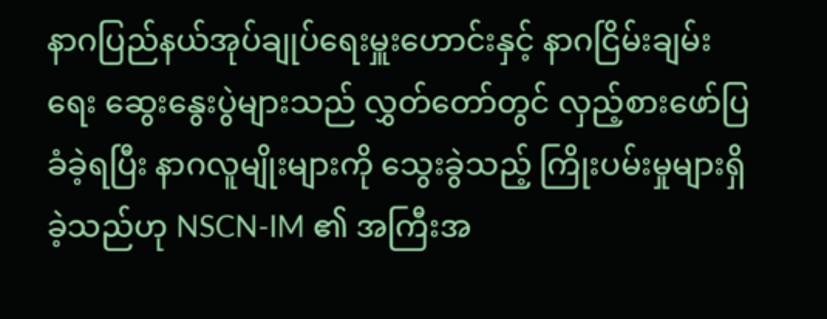နာဂပြည်နယ်အုပ်ချုပ်ရေးမှူးဟောင်းနှင့် နာဂငြိမ်းချမ်းရေး ဆွေးနွေးပွဲများသည် လွှတ်တော်တွင် လှည့်စားဖော်ပြ ခံခဲ့ရပြီး နာဂလူမျိုးများကို သွေးခွဲသည့် ကြိုးပမ်းမှုများရှိခဲ့သည်ဟု NSCN-IM ၏ အကြီးအ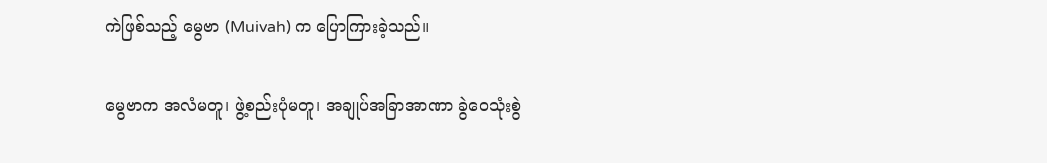ကဲဖြစ်သည့် မွေဗာ (Muivah) က ပြောကြားခဲ့သည်။

မွေဗာက အလံမတူ၊ ဖွဲ့စည်းပုံမတူ၊ အချုပ်အခြာအာဏာ ခွဲဝေသုံးစွဲ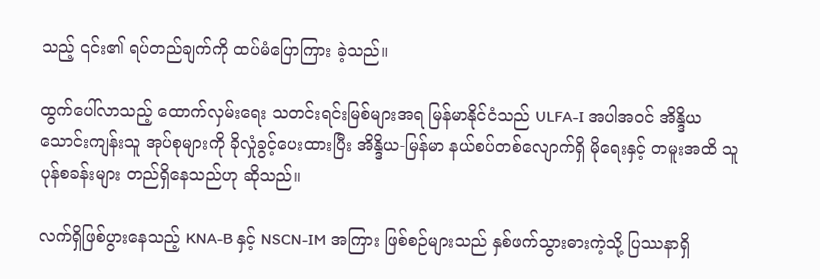သည့် ၎င်း၏ ရပ်တည်ချက်ကို ထပ်မံပြောကြား ခဲ့သည်။

ထွက်ပေါ်လာသည့် ထောက်လှမ်းရေး သတင်းရင်းမြစ်များအရ မြန်မာနိုင်ငံသည် ULFA-I အပါအဝင် အိန္ဒိယ သောင်းကျန်းသူ အုပ်စုများကို ခိုလှုံခွင့်ပေးထားပြီး အိန္ဒိယ-မြန်မာ နယ်စပ်တစ်လျောက်ရှိ မိုရေးနှင့် တမူးအထိ သူပုန်စခန်းများ တည်ရှိနေသည်ဟု ဆိုသည်။

လက်ရှိဖြစ်ပွားနေသည့် KNA-B နှင့် NSCN-IM အကြား ဖြစ်စဉ်များသည် နှစ်ဖက်သွားဓားကဲ့သို့ ပြဿနာရှိ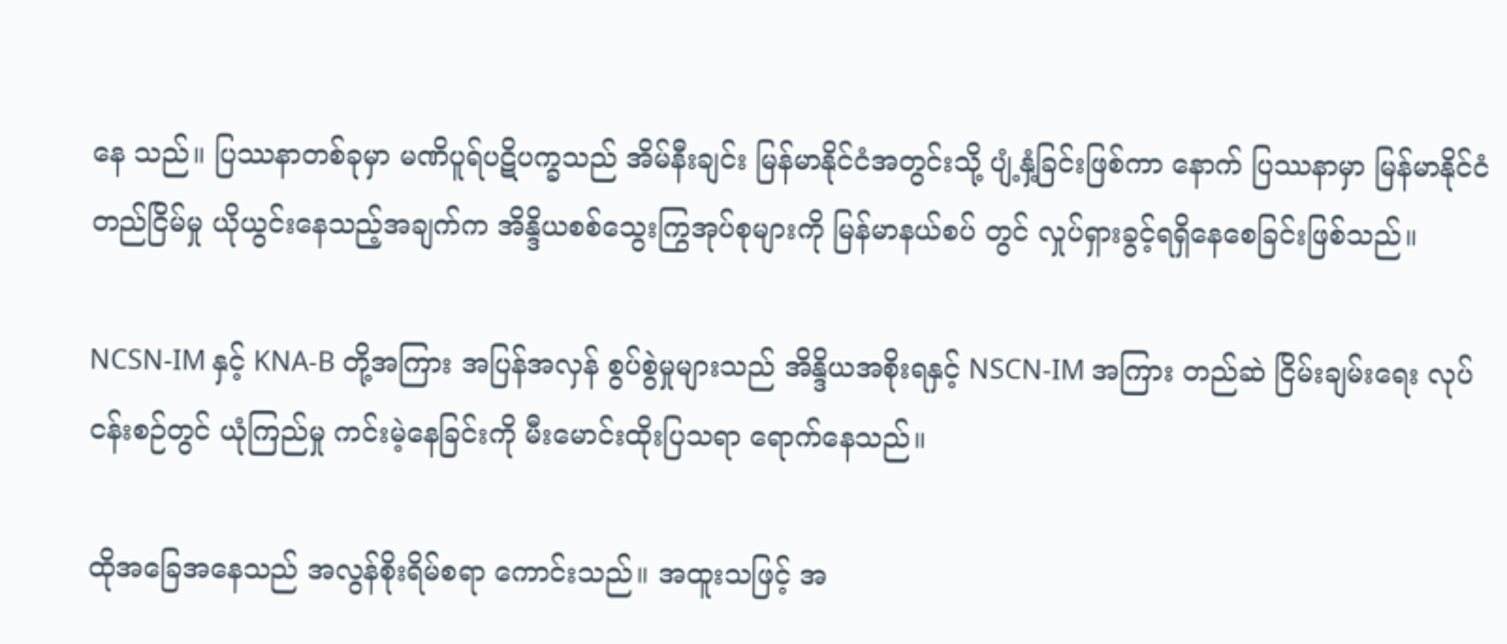နေ သည်။ ပြဿနာတစ်ခုမှာ မဏိပူရ်ပဋိပက္ခသည် အိမ်နီးချင်း မြန်မာနိုင်ငံအတွင်းသို့ ပျံ့နှံ့ခြင်းဖြစ်ကာ နောက် ပြဿနာမှာ မြန်မာနိုင်ငံ တည်ငြိမ်မှု ယိုယွင်းနေသည့်အချက်က အိန္ဒိယစစ်သွေးကြွအုပ်စုများကို မြန်မာနယ်စပ် တွင် လှုပ်ရှားခွင့်ရရှိနေစေခြင်းဖြစ်သည်။

NCSN-IM နှင့် KNA-B တို့အကြား အပြန်အလှန် စွပ်စွဲမှုများသည် အိန္ဒိယအစိုးရနှင့် NSCN-IM အကြား တည်ဆဲ ငြိမ်းချမ်းရေး လုပ်ငန်းစဉ်တွင် ယုံကြည်မှု ကင်းမဲ့နေခြင်းကို မီးမောင်းထိုးပြသရာ ရောက်နေသည်။

ထိုအခြေအနေသည် အလွန်စိုးရိမ်စရာ ကောင်းသည်။ အထူးသဖြင့် အ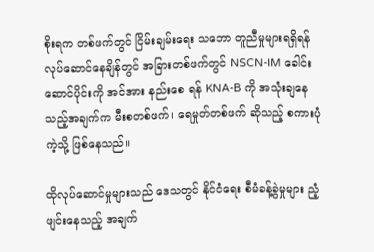စိုးရက တစ်ဖက်တွင် ငြိမ်းချမ်းရေး သဘော တူညီမှုများရရှိရန် လုပ်ဆောင်နေချိန်တွင် အခြားတစ်ဖက်တွင် NSCN-IM ခေါင်းဆောင်ပိုင်းကို အင်အား နည်းစေ ရန် KNA-B ကို အသုံးချနေသည့်အချက်က မီးစတစ်ဖက်၊ ရေမှုတ်တစ်ဖက် ဆိုသည့် စကားပုံကဲ့သို့ ဖြစ်နေသည်။

ထိုလုပ်ဆောင်မှုများသည် ဒေသတွင် နိုင်ငံရေး စီမံခန့်ခွဲမှုများ ညံ့ဖျင်းနေသည့် အချက်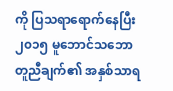ကို ပြသရာရောက်နေပြီး ၂၀၁၅ မူဘောင်သဘောတူညီချက်၏ အနှစ်သာရ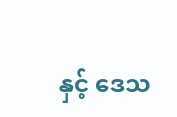နှင့် ဒေသ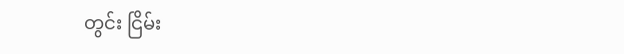တွင်း ငြိမ်း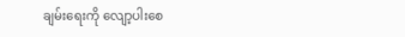ချမ်းရေးကို လျော့ပါးစေ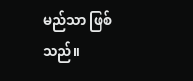မည်သာ ဖြစ်သည်။